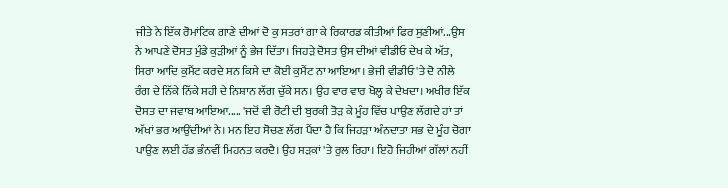ਜੀਤੇ ਨੇ ਇੱਕ ਰੋਮਾਂਟਿਕ ਗਾਣੇ ਦੀਆਂ ਦੋ ਕੁ ਸਤਰਾਂ ਗਾ ਕੇ ਰਿਕਾਰਡ ਕੀਤੀਆਂ ਫਿਰ ਸੁਣੀਆਂ...ਉਸ ਨੇ ਆਪਣੇ ਦੋਸਤ ਮੁੰਡੇ ਕੁੜੀਆਂ ਨੂੰ ਭੇਜ ਦਿੱਤਾ। ਜਿਹੜੇ ਦੋਸਤ ਉਸ ਦੀਆਂ ਵੀਡੀਓ ਦੇਖ ਕੇ ਅੱਤ, ਸਿਰਾ ਆਦਿ ਕੁਮੈਂਟ ਕਰਦੇ ਸਨ ਕਿਸੇ ਦਾ ਕੋਈ ਕੁਮੈਂਟ ਨਾ ਆਇਆ। ਭੇਜੀ ਵੀਡੀਓ 'ਤੇ ਦੋ ਨੀਲੇ ਰੰਗ ਦੇ ਨਿੱਕੇ ਨਿੱਕੇ ਸਹੀ ਦੇ ਨਿਸ਼ਾਨ ਲੱਗ ਚੁੱਕੇ ਸਨ। ਉਹ ਵਾਰ ਵਾਰ ਖੋਲ੍ਹ ਕੇ ਦੇਖਦਾ। ਅਖੀਰ ਇੱਕ ਦੋਸਤ ਦਾ ਜਵਾਬ ਆਇਆ..... 'ਜਦੋਂ ਵੀ ਰੋਟੀ ਦੀ ਬੁਰਕੀ ਤੋੜ ਕੇ ਮੂੰਹ ਵਿੱਚ ਪਾਉਣ ਲੱਗਦੇ ਹਾਂ ਤਾਂ ਅੱਖਾਂ ਭਰ ਆਉਂਦੀਆਂ ਨੇ। ਮਨ ਇਹ ਸੋਚਣ ਲੱਗ ਪੈਂਦਾ ਹੈ ਕਿ ਜਿਹੜਾ ਅੰਨਦਾਤਾ ਸਭ ਦੇ ਮੂੰਹ ਚੋਗਾ ਪਾਉਣ ਲਈ ਹੱਡ ਭੰਨਵੀਂ ਮਿਹਨਤ ਕਰਦੈ। ਉਹ ਸੜਕਾਂ 'ਤੇ ਰੁਲ ਰਿਹਾ। ਇਹੋ ਜਿਹੀਆਂ ਗੱਲਾਂ ਨਹੀਂ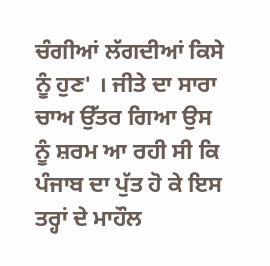ਚੰਗੀਆਂ ਲੱਗਦੀਆਂ ਕਿਸੇ ਨੂੰ ਹੁਣ' । ਜੀਤੇ ਦਾ ਸਾਰਾ ਚਾਅ ਉੱਤਰ ਗਿਆ ਉਸ ਨੂੰ ਸ਼ਰਮ ਆ ਰਹੀ ਸੀ ਕਿ ਪੰਜਾਬ ਦਾ ਪੁੱਤ ਹੋ ਕੇ ਇਸ ਤਰ੍ਹਾਂ ਦੇ ਮਾਹੌਲ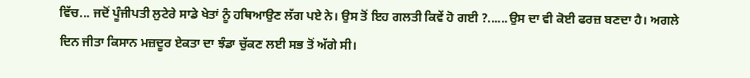ਵਿੱਚ... ਜਦੋਂ ਪੂੰਜੀਪਤੀ ਲੁਟੇਰੇ ਸਾਡੇ ਖੇਤਾਂ ਨੂੰ ਹਥਿਆਉਣ ਲੱਗ ਪਏ ਨੇ। ਉਸ ਤੋਂ ਇਹ ਗਲਤੀ ਕਿਵੇਂ ਹੋ ਗਈ ?......ਉਸ ਦਾ ਵੀ ਕੋਈ ਫਰਜ਼ ਬਣਦਾ ਹੈ। ਅਗਲੇ ਦਿਨ ਜੀਤਾ ਕਿਸਾਨ ਮਜ਼ਦੂਰ ਏਕਤਾ ਦਾ ਝੰਡਾ ਚੁੱਕਣ ਲਈ ਸਭ ਤੋਂ ਅੱਗੇ ਸੀ।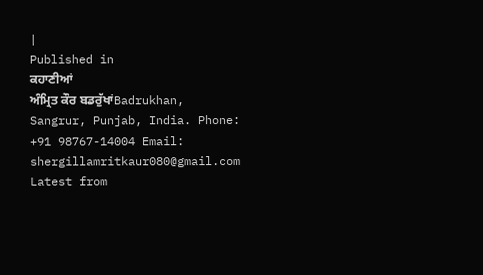|
Published in
ਕਹਾਣੀਆਂ
ਅੰਮ੍ਰਿਤ ਕੌਰ ਬਡਰੁੱਖਾਂBadrukhan, Sangrur, Punjab, India. Phone: +91 98767-14004 Email: shergillamritkaur080@gmail.com Latest from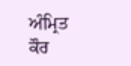ਅੰਮ੍ਰਿਤ ਕੌਰ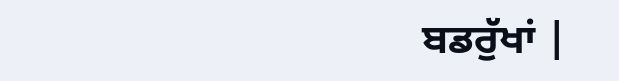ਬਡਰੁੱਖਾਂ |